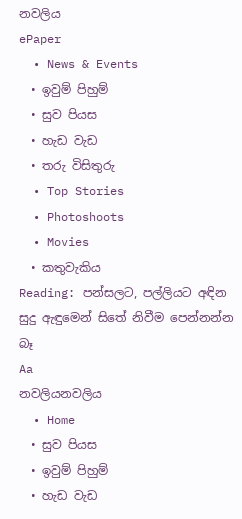නවලිය
ePaper
  • News & Events
  • ඉවුම් පිහුම්
  • සුව පියස
  • හැඩ වැඩ
  • තරු විසිතුරු
  • Top Stories
  • Photoshoots
  • Movies
  • කතුවැකිය
Reading: පන්සලට, පල්ලියට අඳින සුදු ඇඳුමෙන් සිතේ නිවීම පෙන්නන්න බෑ
Aa
නවලියනවලිය
  • Home
  • සුව පියස
  • ඉවුම් පිහුම්
  • හැඩ වැඩ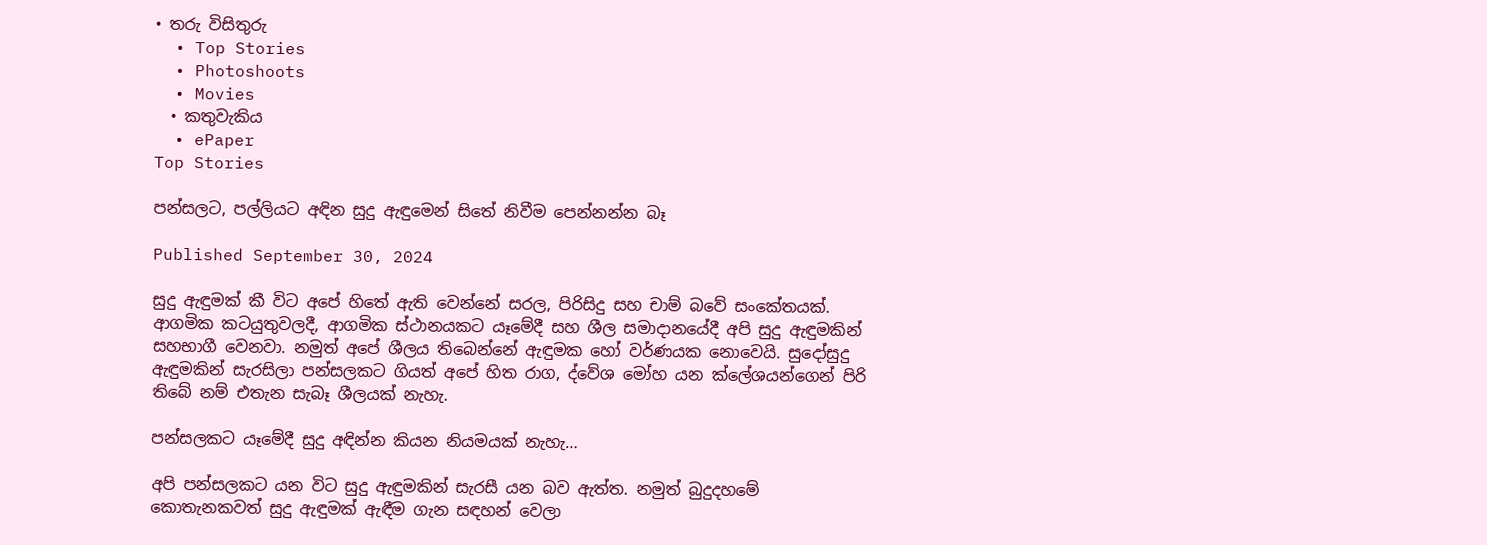• තරු විසිතුරු
  • Top Stories
  • Photoshoots
  • Movies
  • කතුවැකිය
  • ePaper
Top Stories

පන්සලට, පල්ලියට අඳින සුදු ඇඳුමෙන් සිතේ නිවීම පෙන්නන්න බෑ

Published September 30, 2024

සුදු ඇඳුමක් කී විට අපේ හිතේ ඇති වෙන්නේ සරල, පිරිසිදු සහ චාම් බවේ සංකේතයක්. ආගමික කටයුතුවලදී, ආගමික ස්ථානයකට යෑමේදී සහ ශීල සමාදානයේදී අපි සුදු ඇඳුමකින් සහභාගී වෙනවා. නමුත් අපේ ශීලය තිබෙන්නේ ඇඳුමක හෝ වර්ණයක නොවෙයි. සුදෝසුදු ඇඳුමකින් සැරසිලා පන්සලකට ගියත් අපේ හිත රාග, ද්වේශ මෝහ යන ක්ලේශයන්ගෙන් පිරි තිබේ නම් එතැන සැබෑ ශීලයක් නැහැ.

පන්සලකට යෑමේදී සුදු අඳින්න කියන නියමයක් නැහැ…

අපි පන්සලකට යන විට සුදු ඇඳුමකින් සැරසී යන බව ඇත්ත. නමුත් බුදුදහමේ කොතැනකවත් සුදු ඇඳුමක් ඇඳීම ගැන සඳහන් වෙලා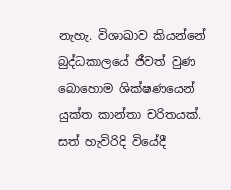නැහැ. විශාඛාව කියන්නේ බුද්ධකාලයේ ජීවත් වුණ බොහොම ශික්ෂණයෙන් යුක්ත කාන්තා චරිතයක්. සත් හැවිරිදි වියේදී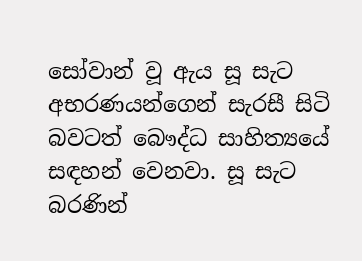සෝවාන් වූ ඇය සූ සැට අභරණයන්ගෙන් සැරසී සිටි බවටත් බෞද්ධ සාහිත්‍යයේ සඳහන් වෙනවා. සූ සැට බරණින්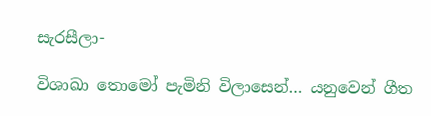සැරසීලා-

විශාඛා තොමෝ පැමිනි විලාසෙන්… යනුවෙන් ගීත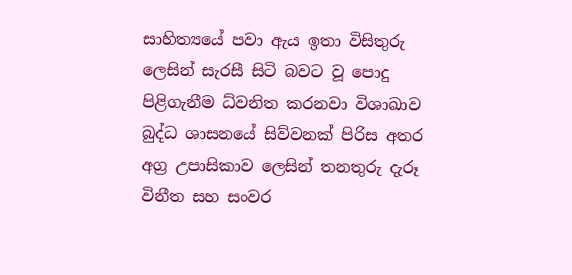සාහිත්‍යයේ පවා ඇය ඉතා විසිතුරු ලෙසින් සැරසී සිටි බවට වූ පොදු පිළිගැනීම ධ්වනිත කරනවා විශාඛාව බුද්ධ ශාසනයේ සිව්වනක් පිරිස අතර අග්‍ර උපාසිකාව ලෙසින් තනතුරු දැරූ විනීත සහ සංවර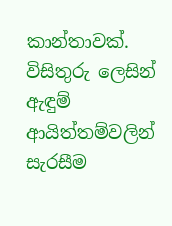කාන්තාවක්. විසිතුරු ලෙසින් ඇඳුම් ආයිත්තම්වලින් සැරසීම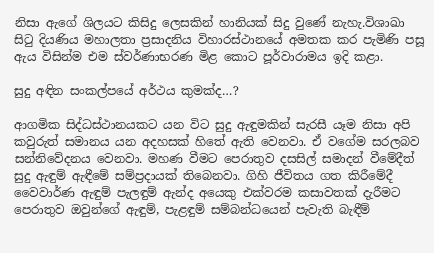නිසා ඇගේ ශිලයට කිසිදු ලෙසකින් හානියක් සිදු වුණේ නැහැ.විශාඛා සිටු දියණිය මහාලතා ප්‍රසාදනිය විහාරස්ථානයේ අමතක කර පැමිණි පසූ ඇය විසින්ම එම ස්වර්ණාභරණ මිළ කොට පූර්වාරාමය ඉදි කළා.

සුදු අඳින සංකල්පයේ අර්ථය කුමක්ද…?

ආගමික සිද්ධස්ථානයකට යන විට සුදු ඇඳුමකින් සැරසී යෑම නිසා අපි කවුරුත් සමානය යන අදහසක් හිතේ ඇති වෙනවා. ඒ වගේම සරලබව සන්නිවේදනය වෙනවා. මහණ වීමට පෙරාතුව දසසිල් සමාදන් වීමේදීත් සුදු ඇඳුම් ඇඳීමේ සම්ප්‍රදායක් තිබෙනවා. ගිහි ජීවිතය ගත කිරීමේදී වෛවාර්ණ ඇඳුම් පැලඳුම් ඇන්ද අයෙකු එක්වරම කසාවතක් දැරීමට පෙරාතුව ඔවුන්ගේ ඇඳුම්, පැළඳුම් සම්බන්ධයෙන් පැවැති බැඳීම්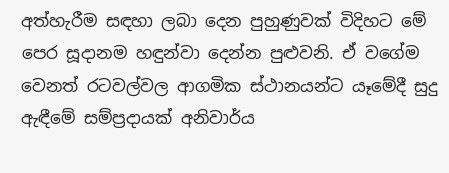අත්හැරීම සඳහා ලබා දෙන පුහුණුවක් විදිහට මේ පෙර සූදානම හඳුන්වා දෙන්න පුළුවනි. ඒ වගේම වෙනත් රටවල්වල ආගමික ස්ථානයන්ට යෑමේදී සුදු ඇඳීමේ සම්ප්‍රදායක් අනිවාර්ය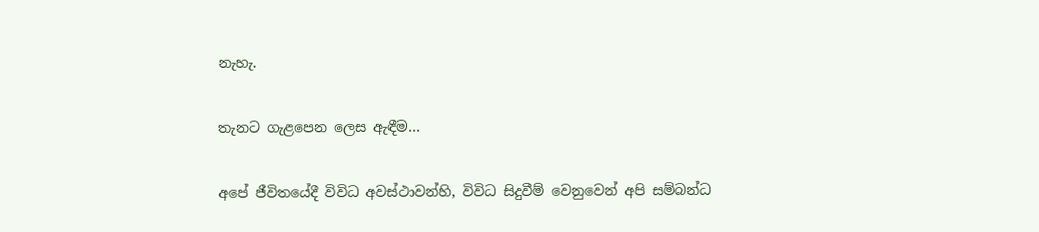නැහැ.

තැනට ගැළපෙන ලෙස ඇඳීම…

අපේ ජීවිතයේදී විවිධ අවස්ථාවන්හි, විවිධ සිදුවීම් වෙනුවෙන් අපි සම්බන්ධ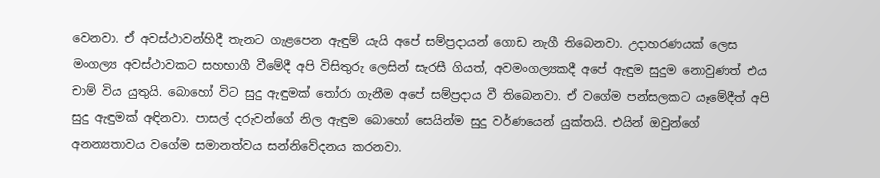වෙනවා. ඒ අවස්ථාවන්හිදී තැනට ගැළපෙන ඇඳුම් යැයි අපේ සම්ප්‍රදායන් ගොඩ නැගී තිබෙනවා. උදාහරණයක් ලෙස මංගල්‍ය අවස්ථාවකට සහභාගී වීමේදී අපි විසිතුරු ලෙසින් සැරසී ගියත්, අවමංගල්‍යකදී අපේ ඇඳුම සුදුම නොවුණත් එය චාම් විය යුතුයි. බොහෝ විට සුදු ඇඳුමක් තෝරා ගැනීම අපේ සම්ප්‍රදාය වී තිබෙනවා. ඒ වගේම පන්සලකට යෑමේදීත් අපි සුදු ඇඳුමක් අඳිනවා. පාසල් දරුවන්ගේ නිල ඇඳුම බොහෝ සෙයින්ම සුදු වර්ණයෙන් යුක්තයි. එයින් ඔවුන්ගේ අනන්‍යතාවය වගේම සමානත්වය සන්නිවේදනය කරනවා.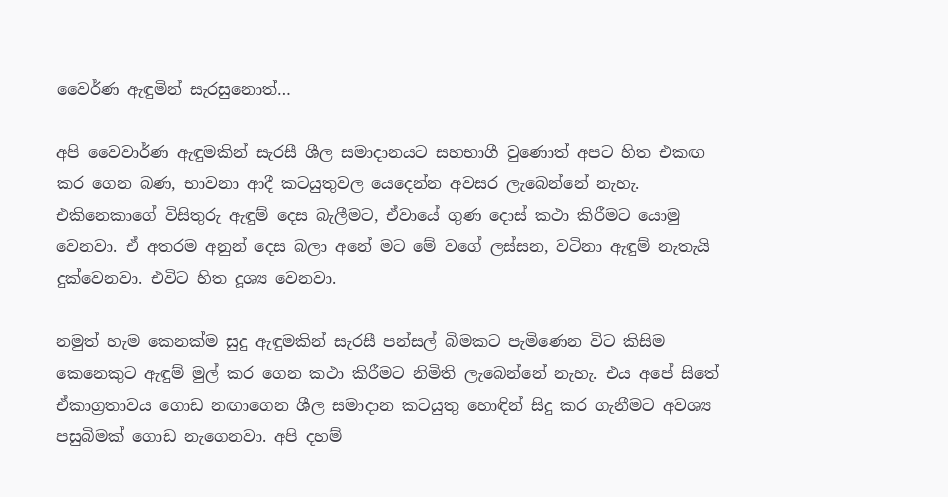වෛර්ණ ඇඳුමින් සැරසුනොත්…

අපි වෛවාර්ණ ඇඳුමකින් සැරසී ශීල සමාදානයට සහභාගී වුණොත් අපට හිත එකඟ කර ගෙන බණ, භාවනා ආදී කටයුතුවල යෙදෙන්න අවසර ලැබෙන්නේ නැහැ. එකිනෙකාගේ විසිතුරු ඇඳුම් දෙස බැලීමට, ඒවායේ ගුණ දොස් කථා කිරීමට යොමු වෙනවා. ඒ අතරම අනුන් දෙස බලා අනේ මට මේ වගේ ලස්සන, වටිනා ඇඳුම් නැතැයි දුක්වෙනවා. එවිට හිත දූශ්‍ය වෙනවා.

නමුත් හැම කෙනක්ම සුදු ඇඳුමකින් සැරසී පන්සල් බිමකට පැමිණෙන විට කිසිම කෙනෙකුට ඇඳුම් මුල් කර ගෙන කථා කිරීමට නිමිති ලැබෙන්නේ නැහැ. එය අපේ සිතේ ඒකාග්‍රතාවය ගොඩ නඟාගෙන ශීල සමාදාන කටයුතු හොඳින් සිදු කර ගැනීමට අවශ්‍ය පසුබිමක් ගොඩ නැගෙනවා. අපි දහම්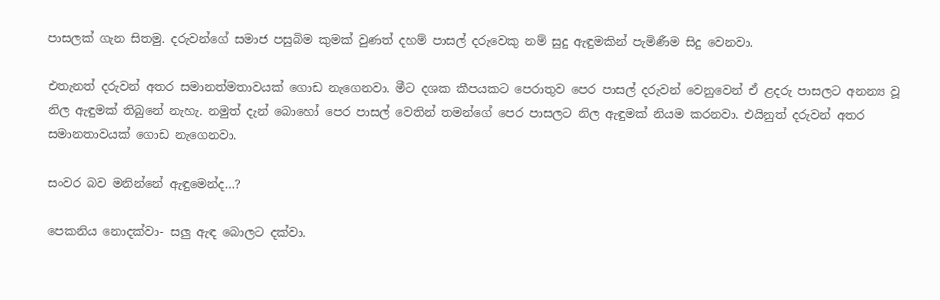පාසලක් ගැන සිතමු. දරුවන්ගේ සමාජ පසුබිම කුමක් වුණත් දහම් පාසල් දරුවෙකු නම් සුදු ඇඳුමකින් පැමිණීම සිදු වෙනවා.

එතැනත් දරුවන් අතර සමානත්මතාවයක් ගොඩ නැගෙනවා. මීට දශක කීපයකට පෙරාතුව පෙර පාසල් දරුවන් වෙනුවෙන් ඒ ළදරු පාසලට අනන්‍ය වූ නිල ඇඳුමක් තිබුනේ නැහැ. නමුත් දැන් බොහෝ පෙර පාසල් වෙතින් තමන්ගේ පෙර පාසලට නිල ඇඳුමක් නියම කරනවා. එයිනුත් දරුවන් අතර සමානතාවයක් ගොඩ නැගෙනවා.

සංවර බව මනින්නේ ඇඳුමෙන්ද…?

පෙකනිය නොදක්වා- සලු ඇඳ බොලට දක්වා.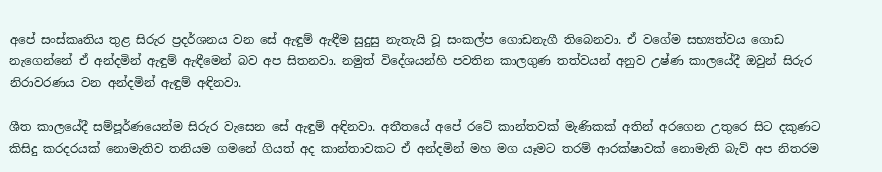අපේ සංස්කෘතිය තුළ සිරුර ප්‍රදර්ශනය වන සේ ඇඳුම් ඇඳීම සුදුසු නැතැයි වූ සංකල්ප ගොඩනැගී තිබෙනවා. ඒ වගේම සභ්‍යත්වය ගොඩ නැගෙන්නේ ඒ අන්දමින් ඇඳුම් ඇඳීමෙන් බව අප සිතනවා. නමුත් විදේශයන්හි පවතින කාලගුණ තත්වයන් අනුව උෂ්ණ කාලයේදී ඔවුන් සිරුර නිරාවරණය වන අන්දමින් ඇඳුම් අඳිනවා.

ශීත කාලයේදී සම්පූර්ණයෙන්ම සිරුර වැසෙන සේ ඇඳුම් අඳිනවා. අතීතයේ අපේ රටේ කාන්තවක් මැණිකක් අතින් අරගෙන උතුරෙ සිට දකුණට කිසිදු කරදරයක් නොමැතිව තනියම ගමනේ ගියත් අද කාන්තාවකට ඒ අන්දමින් මහ මග යෑමට තරම් ආරක්ෂාවක් නොමැති බැව් අප නිතරම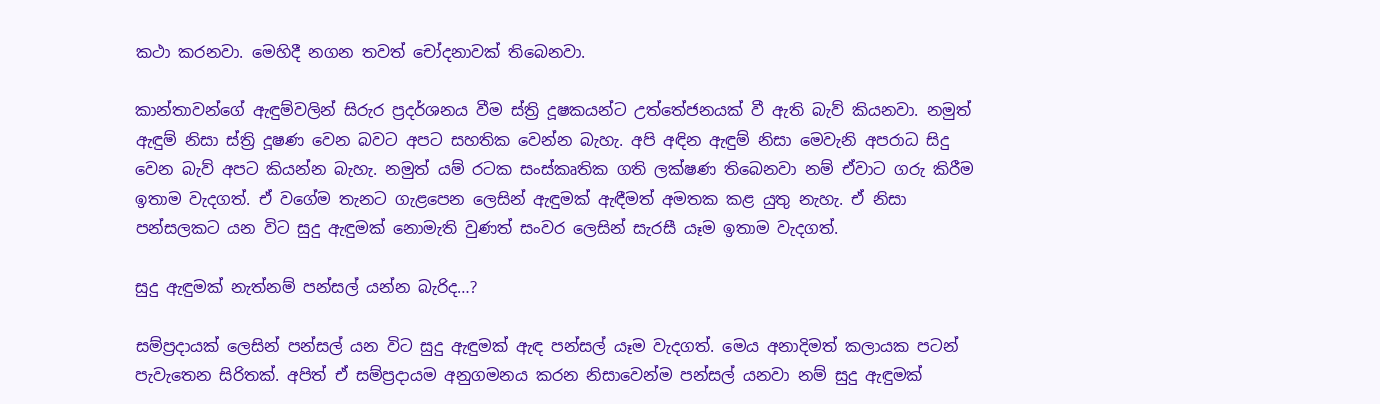කථා කරනවා. මෙහිදී නගන තවත් චෝදනාවක් තිබෙනවා.

කාන්තාවන්ගේ ඇඳුම්වලින් සිරුර ප්‍රදර්ශනය වීම ස්ත්‍රි දූෂකයන්ට උත්තේජනයක් වී ඇති බැව් කියනවා. නමුත් ඇඳුම් නිසා ස්ත්‍රි දූෂණ වෙන බවට අපට සහතික වෙන්න බැහැ. අපි අඳින ඇඳුම් නිසා මෙවැනි අපරාධ සිදු වෙන බැව් අපට කියන්න බැහැ. නමුත් යම් රටක සංස්කෘතික ගති ලක්ෂණ තිබෙනවා නම් ඒවාට ගරු කිරීම ඉතාම වැදගත්. ඒ වගේම තැනට ගැළපෙන ලෙසින් ඇඳුමක් ඇඳීමත් අමතක කළ යුතු නැහැ. ඒ නිසා පන්සලකට යන විට සුදු ඇඳුමක් නොමැති වුණත් සංවර ලෙසින් සැරසී යෑම ඉතාම වැදගත්.

සුදු ඇඳුමක් නැත්නම් පන්සල් යන්න බැරිද…?

සම්ප්‍රදායක් ලෙසින් පන්සල් යන විට සුදු ඇඳුමක් ඇඳ පන්සල් යෑම වැදගත්. මෙය අනාදිමත් කලායක පටන් පැවැතෙන සිරිතක්. අපිත් ඒ සම්ප්‍රදායම අනුගමනය කරන නිසාවෙන්ම පන්සල් යනවා නම් සුදු ඇඳුමක්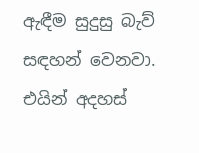ඇඳීම සුදුසු බැව් සඳහන් වෙනවා. එයින් අදහස්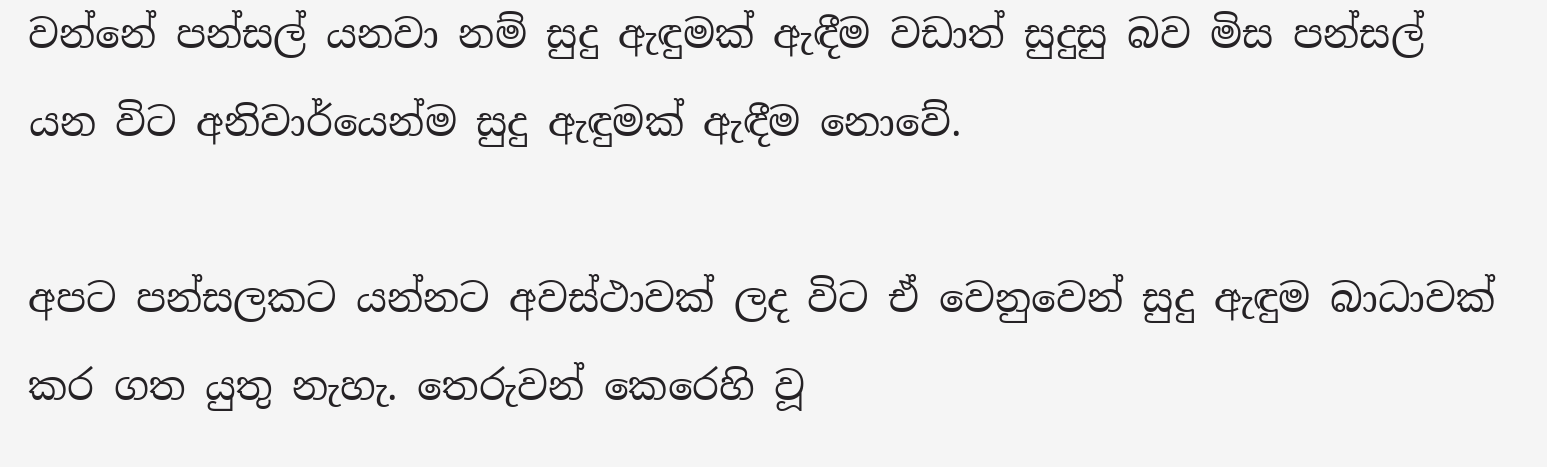වන්නේ පන්සල් යනවා නම් සුදු ඇඳුමක් ඇඳීම වඩාත් සුදුසු බව මිස පන්සල් යන විට අනිවාර්යෙන්ම සුදු ඇඳුමක් ඇඳීම නොවේ.

අපට පන්සලකට යන්නට අවස්ථාවක් ලද විට ඒ වෙනුවෙන් සුදු ඇඳුම බාධාවක් කර ගත යුතු නැහැ. තෙරුවන් කෙරෙහි වූ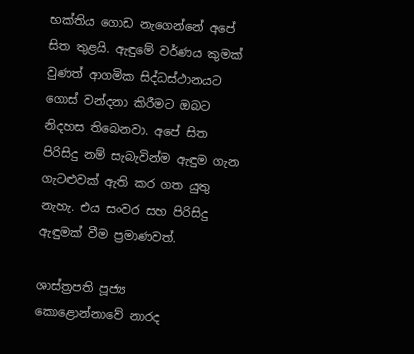භක්තිය ගොඩ නැගෙන්නේ අපේ සිත තුළයි. ඇඳුමේ වර්ණය කුමක් වුණත් ආගමික සිද්ධස්ථානයට ගොස් වන්දනා කිරීමට ඔබට නිදහස තිබෙනවා. අපේ සිත පිරිසිදු නම් සැබැවින්ම ඇඳුම ගැන ගැටළුවක් ඇති කර ගත යුතු නැහැ. එය සංවර සහ පිරිසිදු ඇඳුමක් වීම ප්‍රමාණවත්.

ශාස්ත්‍රපති පූජ්‍ය
කොළොන්නාවේ නාරද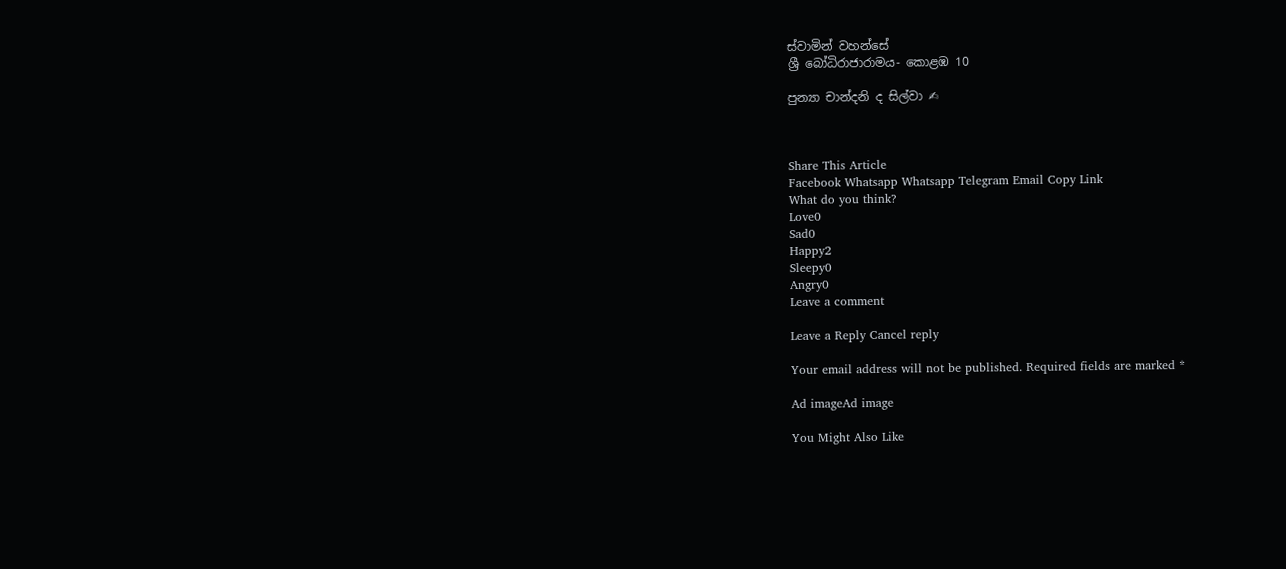ස්වාමින් වහන්සේ
ශ්‍රී බෝධිරාජාරාමය- කොළඹ 10

පුන්‍යා චාන්දනි ද සිල්වා ✍



Share This Article
Facebook Whatsapp Whatsapp Telegram Email Copy Link
What do you think?
Love0
Sad0
Happy2
Sleepy0
Angry0
Leave a comment

Leave a Reply Cancel reply

Your email address will not be published. Required fields are marked *

Ad imageAd image

You Might Also Like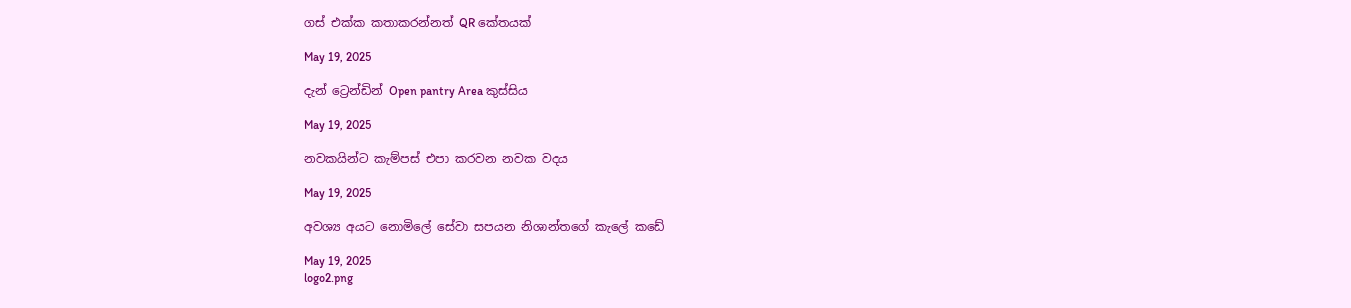ගස් එක්ක කතාකරන්නත් QR කේතයක්

May 19, 2025

දැන් ට්‍රෙන්ඩින් Open pantry Area කුස්සිය

May 19, 2025

නවකයින්ට කැම්පස් එපා කරවන නවක වදය

May 19, 2025

අවශ්‍ය අයට නොමිලේ සේවා සපයන නිශාන්තගේ කැලේ කඩේ

May 19, 2025
logo2.png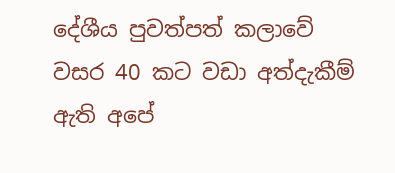දේශීය පුවත්පත් කලාවේ වසර 40 කට වඩා අත්දැකීම් ඇති අපේ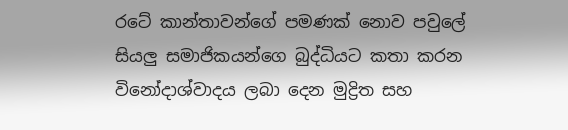රටේ කාන්තාවන්ගේ පමණක් නොව පවුලේ සියලු සමාජිකයන්ගෙ බුද්ධියට කතා කරන විනෝදාශ්වාදය ලබා දෙන මුද්‍රිත සහ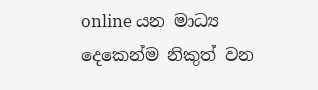online යන මාධ්‍ය දෙකෙන්ම නිකුත් වන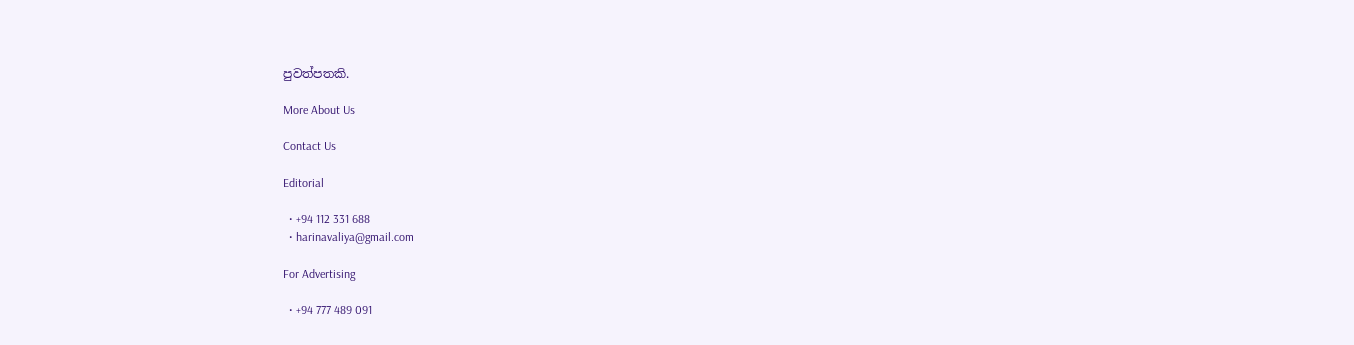පුවත්පතකි.

More About Us

Contact Us

Editorial

  • +94 112 331 688
  • harinavaliya@gmail.com

For Advertising

  • +94 777 489 091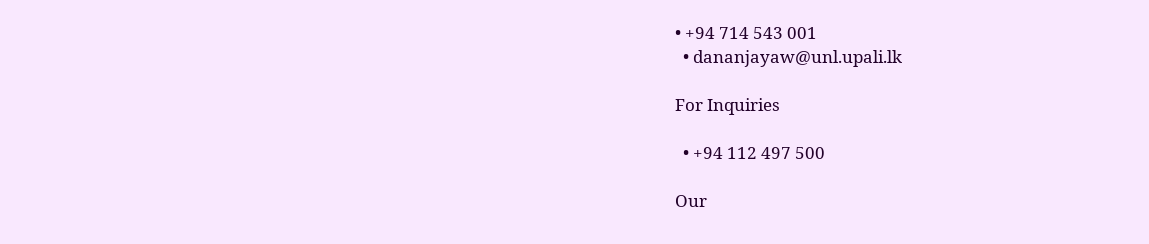• +94 714 543 001
  • dananjayaw@unl.upali.lk

For Inquiries

  • +94 112 497 500

Our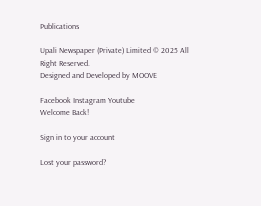Publications

Upali Newspaper (Private) Limited © 2025 All Right Reserved.
Designed and Developed by MOOVE

Facebook Instagram Youtube
Welcome Back!

Sign in to your account

Lost your password?